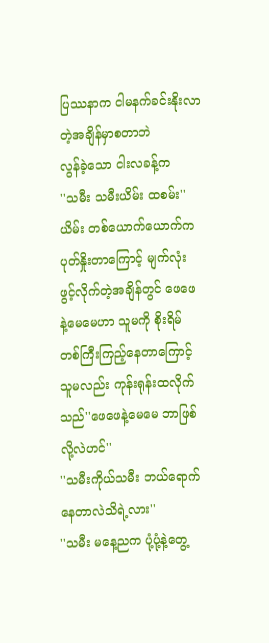ပြဿနာက ငါမနက်ခင်းနိုးလာတဲ့အချိန်မှာစတာဘဲ
လွန်ခဲ့သော ငါးလခန့်က
''သမီး သမီးယိမ်း ထစမ်း''
ယိမ်း တစ်ယောက်ယောက်ကပုတ်နှိုးတာကြောင့် မျက်လုံးဖွင့်လိုက်တဲ့အချိန်တွင် ဖေဖေနဲ့မေမေဟာ သူမကို စိုးရိမ်တစ်ကြီးကြည့်နေတာကြောင့် သူမလည်း ကုန်းရုန်းထလိုက်သည်''ဖေဖေနဲ့မေမေ ဘာဖြစ်လို့လဲဟင်''
''သမီးကိုယ်သမီး ဘယ်ရောက်နေတာလဲသိရဲ့လား''
''သမီး မနေ့ညက ပုံ့ပုံ့နဲ့တွေ့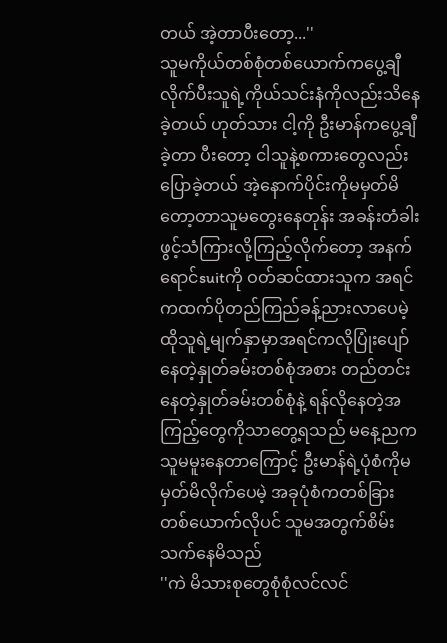တယ် အဲ့တာပီးတော့...''
သူမကိုယ်တစ်စုံတစ်ယောက်ကပွေ့ချီလိုက်ပီးသူရဲ့ကိုယ်သင်းနံကိုလည်းသိနေခဲ့တယ် ဟုတ်သား ငါ့ကို ဦးမာန်ကပွေ့ချီခဲ့တာ ပီးတော့ ငါသူနဲ့စကားတွေလည်းပြောခဲ့တယ် အဲ့နောက်ပိုင်းကိုမမှတ်မိတော့တာသူမတွေးနေတုန်း အခန်းတံခါးဖွင့်သံကြားလို့ကြည့်လိုက်တော့ အနက်ရောင်suitကို ဝတ်ဆင်ထားသူက အရင်ကထက်ပိုတည်ကြည်ခန့်ညားလာပေမဲ့ ထိုသူရဲ့မျက်နှာမှာအရင်ကလိုပြုံးပျော်နေတဲ့နှုတ်ခမ်းတစ်စုံအစား တည်တင်းနေတဲ့နှုတ်ခမ်းတစ်စုံနဲ့ ရန်လိုနေတဲ့အကြည့်တွေကိုသာတွေ့ရသည် မနေ့ညက သူမမူးနေတာကြောင့် ဦးမာန်ရဲ့ပုံစံကိုမမှတ်မိလိုက်ပေမဲ့ အခုပုံစံကတစ်ခြားတစ်ယောက်လိုပင် သူမအတွက်စိမ်းသက်နေမိသည်
''ကဲ မိသားစုတွေစုံစုံလင်လင်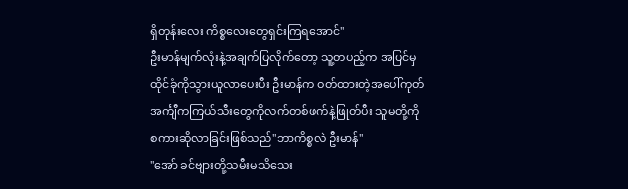ရှိတုန်းလေး ကိစ္စလေးတွေရှင်းကြရအောင်''
ဦးမာန်မျက်လုံးနဲ့အချက်ပြလိုက်တော့ သူ့တပည့်က အပြင်မှထိုင်ခုံကိုသွားယူလာပေးပီး ဦးမာန်က ဝတ်ထားတဲ့အပေါ်ကုတ်အင်္ကျီကကြယ်သီးတွေကိုလက်တစ်ဖက်နဲ့ဖြုတ်ပီး သူမတို့ကို စကားဆိုလာခြင်းဖြစ်သည်''ဘာကိစ္စလဲ ဦးမာန်''
''အော် ခင်ဗျားတို့သမီးမသိသေး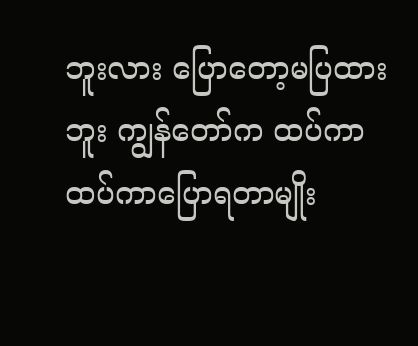ဘူးလား ပြောတော့မပြထားဘူး ကျွန်တော်က ထပ်ကာထပ်ကာပြောရတာမျိုး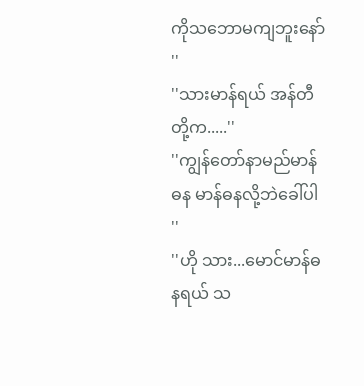ကိုသဘောမကျဘူးနော် ''
''သားမာန်ရယ် အန်တီတို့က.....''
''ကျွန်တော်နာမည်မာန်ဓန မာန်ဓနလို့ဘဲခေါ်ပါ ''
''ဟို သား...မောင်မာန်ဓနရယ် သ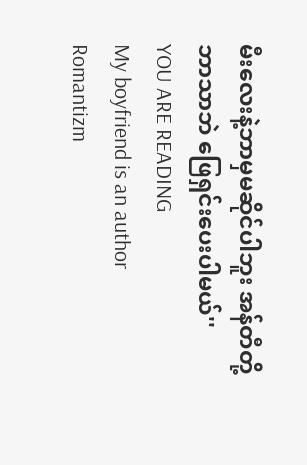မီးလေးနဲ့ဘာမှမဆိုင်ပါဘူး အန်တီတို့ဘာသာဘဲ ဖြေရှင်းပေးပါမယ်''
YOU ARE READING
My boyfriend is an author
Romantizm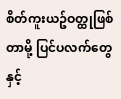စိတ်ကူးယဥ်ဝတ္ထုဖြစ်တာမို့ ပြင်ပလက်တွေနှင့်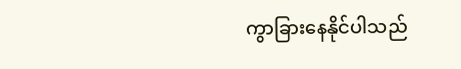ကွာခြားနေနိုင်ပါသည်